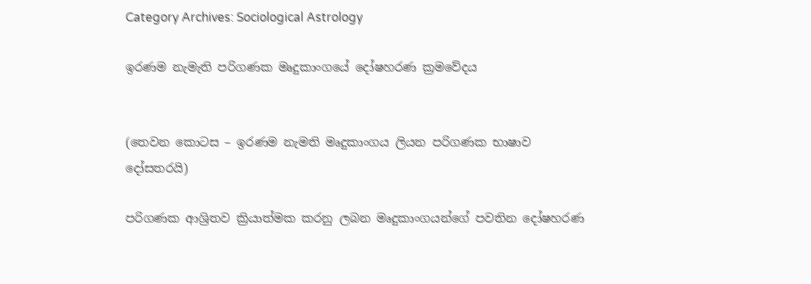Category Archives: Sociological Astrology

ඉරණම නැමැති පරිගණක මෘදුකාංගයේ දෝෂහරණ ක්‍රමවේදය


(තෙවන කොටස – ඉරණම නැමති මෘදුකාංගය ලියන පරිගණක භාෂාව දෝසතරයි)

පරිගණක ආශ්‍රිතව ක්‍රියාත්මක කරනු ලබන මෘදුකාංගයන්ගේ පවතින දෝෂහරණ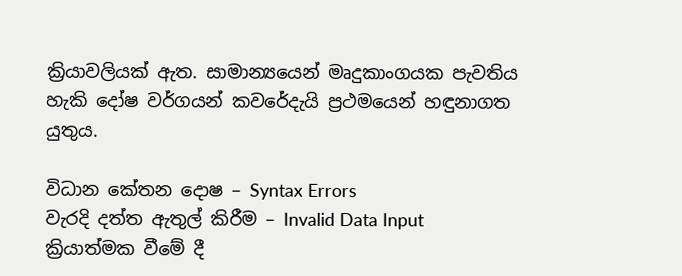ක්‍රියාවලියක් ඇත. සාමාන්‍යයෙන් මෘදුකාංගයක පැවතිය හැකි දෝෂ වර්ගයන් කවරේදැයි ප්‍රථමයෙන් හඳුනාගත යුතුය.

විධාන කේතන දොෂ – Syntax Errors
වැරදි දත්ත ඇතුල් කිරීම – Invalid Data Input
ක්‍රියාත්මක වීමේ දී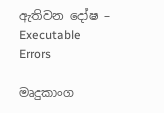ඇතිවන දෝෂ – Executable Errors

මෘදුකාංග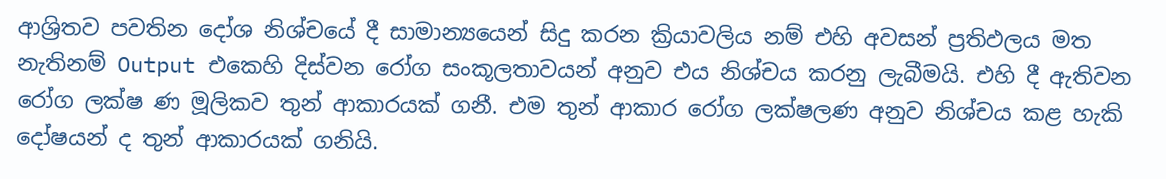ආශ්‍රිතව පවතින දෝශ නිශ්චයේ දී සාමාන්‍යයෙන් සිදු කරන ක්‍රියාවලිය නම් එහි අවසන් ප්‍රතිඵලය මත නැතිනම් Output එකෙහි දිස්වන රෝග සංකූලතාවයන් අනුව එය නිශ්චය කරනු ලැබීමයි. එහි දී ඇතිවන රෝග ලක්ෂ ණ මූලිකව තුන් ආකාරයක් ගනී. එම තුන් ආකාර රෝග ලක්ෂලණ අනුව නිශ්චය කළ හැකි දෝෂයන් ද තුන් ආකාරයක් ගනියි.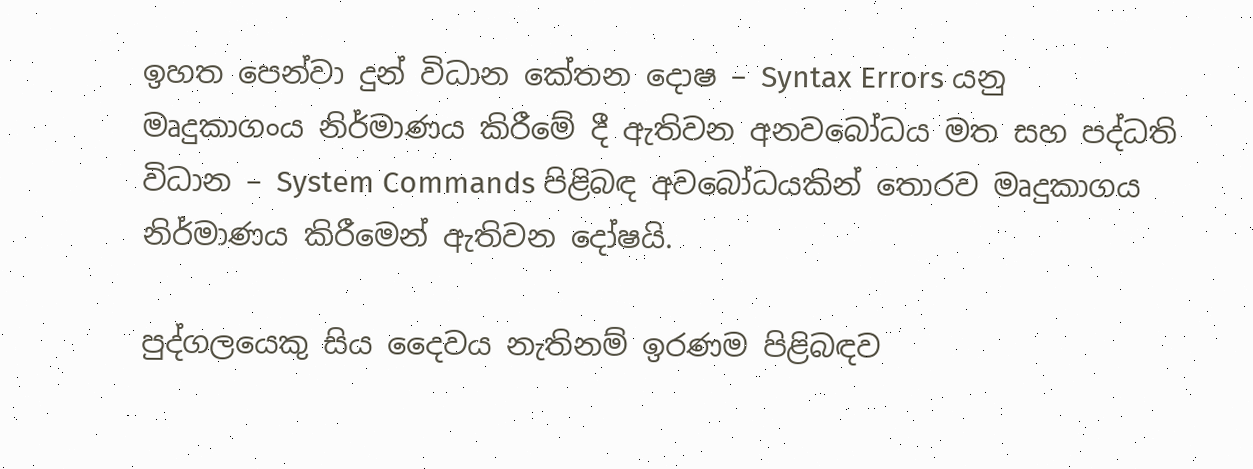ඉහත පෙන්වා දුන් විධාන කේතන දොෂ – Syntax Errors යනු මෘදුකාගංය නිර්මාණය කිරීමේ දී ඇතිවන අනවබෝධය මත සහ පද්ධති විධාන – System Commands පිළිබඳ අවබෝධයකින් තොරව මෘදුකාගය නිර්මාණය කිරීමෙන් ඇතිවන දෝෂයි.

පුද්ගලයෙකු සිය දෛවය නැතිනම් ඉරණම පිළිබඳව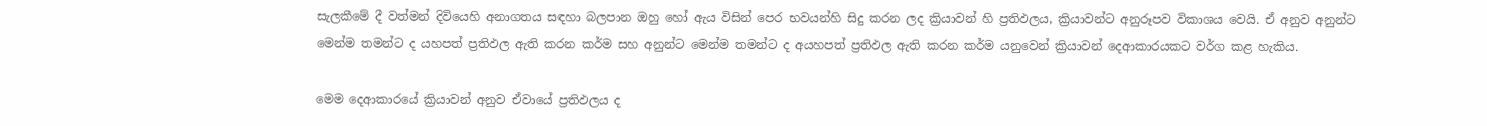සැලකීමේ දී වත්මන් දිවියෙහි අනාගතය සඳහා බලපාන ඔහු හෝ ඇය විසින් පෙර භවයන්හි සිදු කරන ලද ක්‍රියාවන් හි ප්‍රතිඵලය, ක්‍රියාවන්ට අනුරූපව විකාශය වෙයි. ඒ අනුව අනුන්ට මෙන්ම තමන්ට ද යහපත් ප්‍රතිඵල ඇති කරන කර්ම සහ අනුන්ට මෙන්ම තමන්ට ද අයහපත් ප්‍රතිඵල ඇති කරන කර්ම යනුවෙන් ක්‍රියාවන් දෙආකාරයකට වර්ග කළ හැකිය.

මෙම දෙආකාරයේ ක්‍රියාවන් අනුව ඒවායේ ප්‍රතිඵලය ද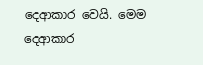දෙආකාර වෙයි. මෙම දෙආකාර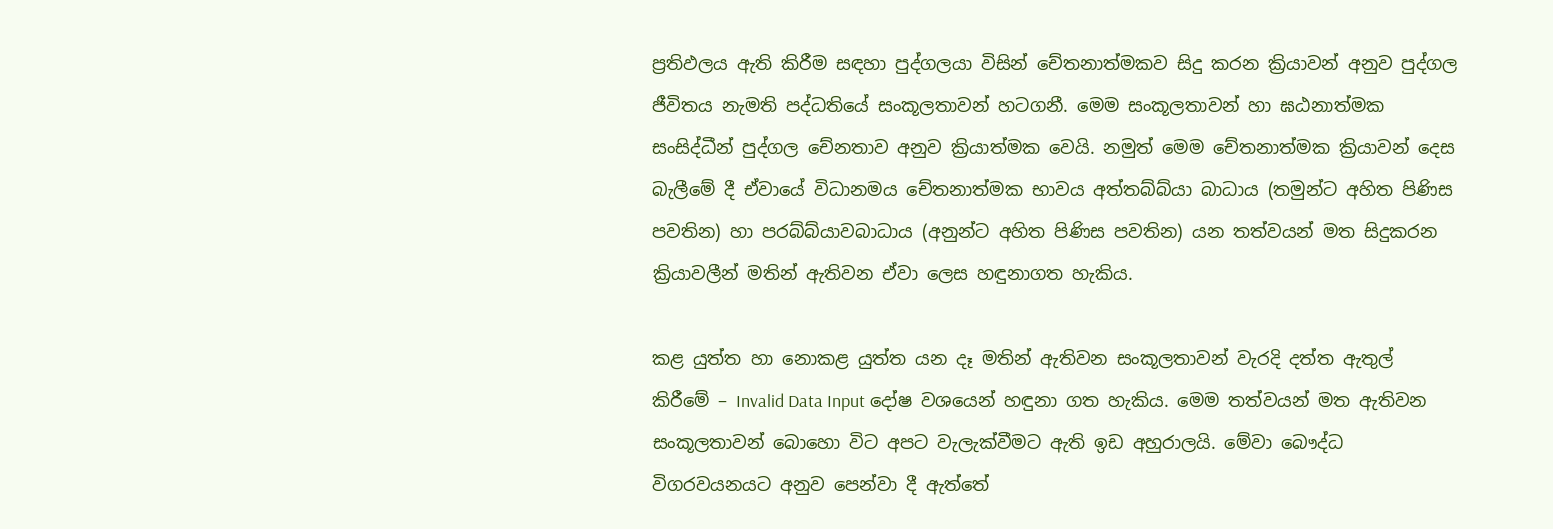ප්‍රතිඵලය ඇති කිරීම සඳහා පුද්ගලයා විසින් චේතනාත්මකව සිදු කරන ක්‍රියාවන් අනුව පුද්ගල ජීවිතය නැමති පද්ධතියේ සංකූලතාවන් හටගනී. මෙම සංකූලතාවන් හා ඝඨනාත්මක සංසිද්ධීන් පුද්ගල චේනතාව අනුව ක්‍රියාත්මක වෙයි. නමුත් මෙම චේතනාත්මක ක්‍රියාවන් දෙස බැලීමේ දී ඒවායේ විධානමය චේතනාත්මක භාවය අත්තබ්බ්යා බාධාය (තමුන්ට අහිත පිණිස පවතින) හා පරබ්බ්යාවබාධාය (අනුන්ට අහිත පිණිස පවතින) යන තත්වයන් මත සිදුකරන ක්‍රියාවලීන් මතින් ඇතිවන ඒවා ලෙස හඳුනාගත හැකිය.

කළ යුත්ත හා නොකළ යුත්ත යන දෑ මතින් ඇතිවන සංකූලතාවන් වැරදි දත්ත ඇතුල් කිරීමේ – Invalid Data Input දෝෂ වශයෙන් හඳුනා ගත හැකිය. මෙම තත්වයන් මත ඇතිවන සංකූලතාවන් බොහො විට අපට වැලැක්වීමට ඇති ඉඩ අහුරාලයි. මේවා බෞද්ධ විගරවයනයට අනුව පෙන්වා දී ඇත්තේ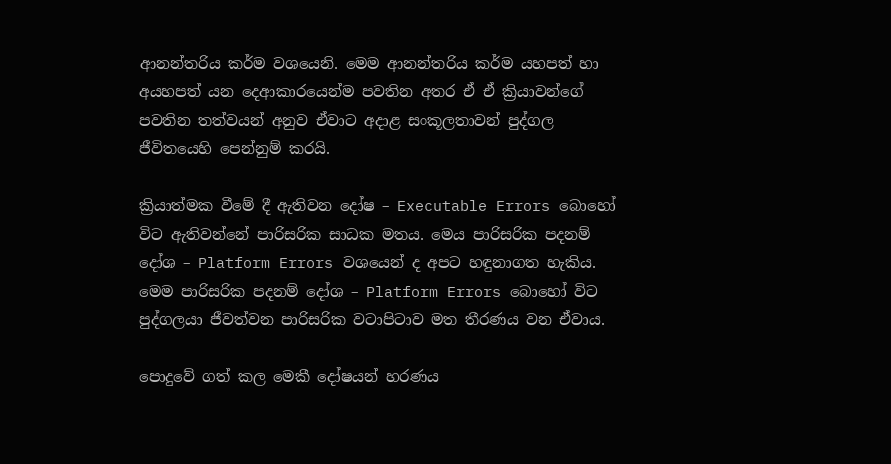ආනන්තරිය කර්ම වශයෙනි. මෙම ආනන්තරිය කර්ම යහපත් හා අයහපත් යන දෙආකාරයෙන්ම පවතින අතර ඒ ඒ ක්‍රියාවන්ගේ පවතින තත්වයන් අනුව ඒවාට අදාළ සංකූලතාවන් පුද්ගල ජීවිතයෙහි පෙන්නුම් කරයි.

ක්‍රියාත්මක වීමේ දී ඇතිවන දෝෂ – Executable Errors බොහෝ විට ඇතිවන්නේ පාරිසරික සාධක මතය. මෙය පාරිසරික පදනම් දෝශ – Platform Errors වශයෙන් ද අපට හඳුනාගත හැකිය. මෙම පාරිසරික පදනම් දෝශ – Platform Errors බොහෝ විට පුද්ගලයා ජීවත්වන පාරිසරික වටාපිටාව මත තීරණය වන ඒවාය.

පොදුවේ ගත් කල මෙකී දෝෂයන් හරණය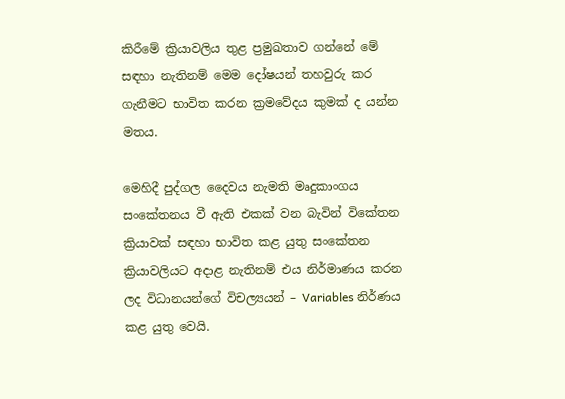කිරීමේ ක්‍රියාවලිය තුළ ප්‍රමුඛතාව ගන්නේ මේ සඳහා නැතිනම් මෙම දෝෂයන් තහවුරු කර ගැනීමට භාවිත කරන ක්‍රමවේදය කුමක් ද යන්න මතය.

මෙහිදී පුද්ගල දෛවය නැමති මෘදුකාංගය සංකේතනය වී ඇති එකක් වන බැවින් විකේතන ක්‍රියාවක් සඳහා භාවිත කළ යුතු සංකේතන ක්‍රියාවලියට අදාළ නැතිනම් එය නිර්මාණය කරන ලද විධානයන්ගේ විචල්‍යයන් – Variables නිර්ණය කළ යුතු වෙයි.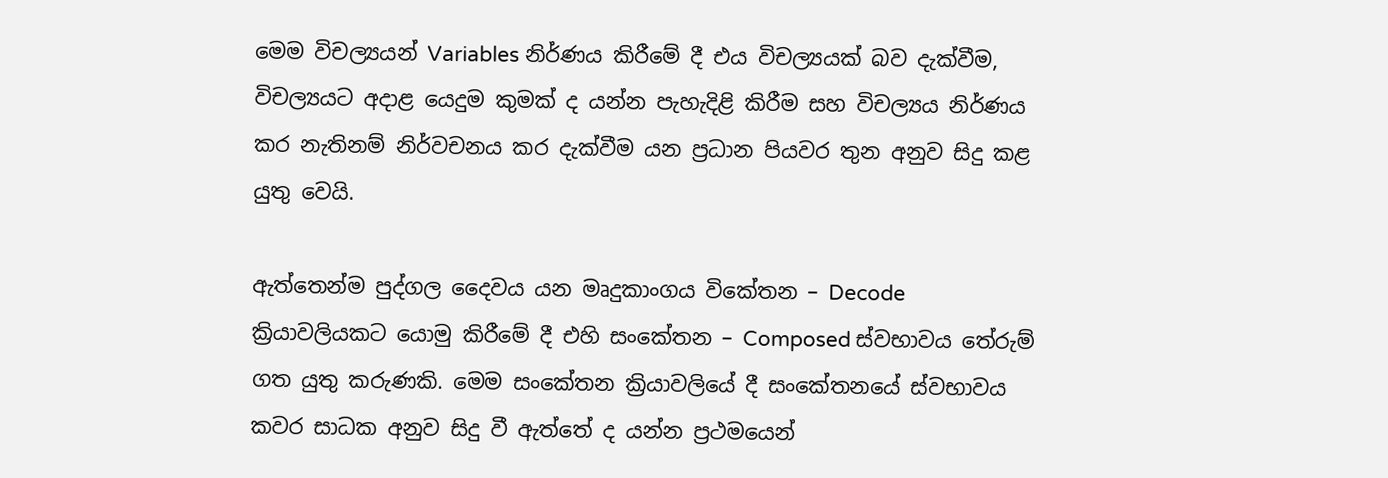මෙම විචල්‍යයන් Variables නිර්ණය කිරීමේ දී එය විචල්‍යයක් බව දැක්වීම, විචල්‍යයට අදාළ යෙදුම කුමක් ද යන්න පැහැදිළි කිරීම සහ විචල්‍යය නිර්ණය කර නැතිනම් නිර්වචනය කර දැක්වීම යන ප්‍රධාන පියවර තුන අනුව සිදු කළ යුතු වෙයි.

ඇත්තෙන්ම පුද්ගල දෛවය යන මෘදුකාංගය විකේතන – Decode ක්‍රියාවලියකට යොමු කිරීමේ දී එහි සංකේතන – Composed ස්වභාවය තේරුම් ගත යුතු කරුණකි. මෙම සංකේතන ක්‍රියාවලියේ දී සංකේතනයේ ස්වභාවය කවර සාධක අනුව සිදු වී ඇත්තේ ද යන්න ප්‍රථමයෙන්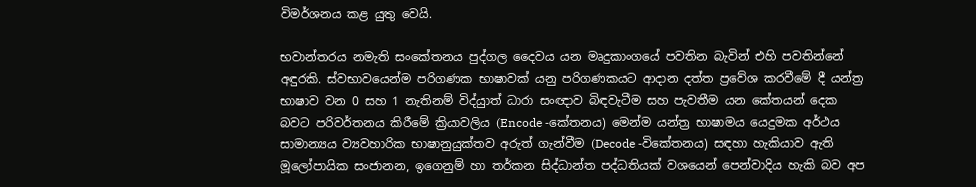විමර්ශනය කළ යුතු වෙයි.

භවාන්තරය නමැති සංකේතනය පුද්ගල දෛවය යන මෘදුකාංගයේ පවතින බැවින් එහි පවතින්නේ අඳුරකි. ස්වභාවයෙන්ම පරිගණක භාෂාවක් යනු පරිගණකයට ආදාන දත්ත ප්‍රවේශ කරවීමේ දී යන්ත්‍ර භාෂාව වන 0 සහ 1 නැතිනම් විද්යුාත් ධාරා සංඥාව බිඳවැටීම සහ පැවතීම යන කේතයන් දෙක බවට පරිවර්තනය කිරීමේ ක්‍රියාවලිය (Encode -කේතනය) මෙන්ම යන්ත්‍ර භාෂාමය යෙදුමක අර්ථය සාමාන්‍යය ව්‍යවහාරික භාෂානුයුක්තව අරුත් ගැන්වීම (Decode -විකේතනය) සඳහා හැකියාව ඇති මූලෝපායික සංජානන, ඉගෙනුම් හා තර්කන සිද්ධාන්ත පද්ධතියක් වශයෙන් පෙන්වාදිය හැකි බව අප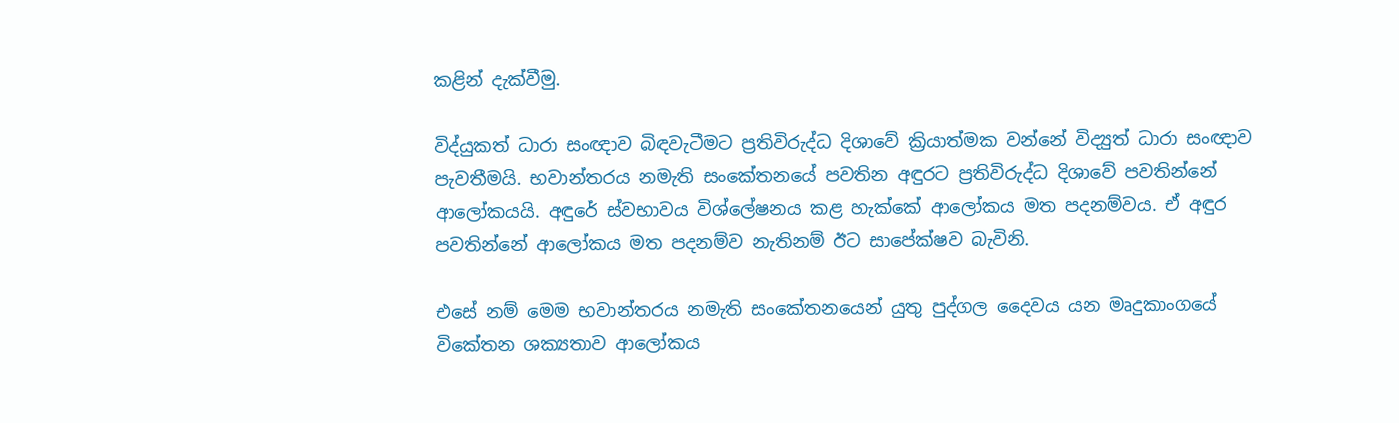කළින් දැක්වීමු.

විද්යුකත් ධාරා සංඥාව බිඳවැටීමට ප්‍රතිවිරුද්ධ දිශාවේ ක්‍රියාත්මක වන්නේ විද්‍යුත් ධාරා සංඥාව පැවතීමයි. භවාන්තරය නමැති සංකේතනයේ පවතින අඳුරට ප්‍රතිවිරුද්ධ දිශාවේ පවතින්නේ ආලෝකයයි. අඳුරේ ස්වභාවය විශ්ලේෂනය කළ හැක්කේ ආලෝකය මත පදනම්වය. ඒ අඳුර පවතින්නේ ආලෝකය මත පදනම්ව නැතිනම් ඊට සාපේක්ෂව බැවිනි.

එසේ නම් මෙම භවාන්තරය නමැති සංකේතනයෙන් යුතු පුද්ගල දෛවය යන මෘදුකාංගයේ විකේතන ශක්‍යතාව ආලෝකය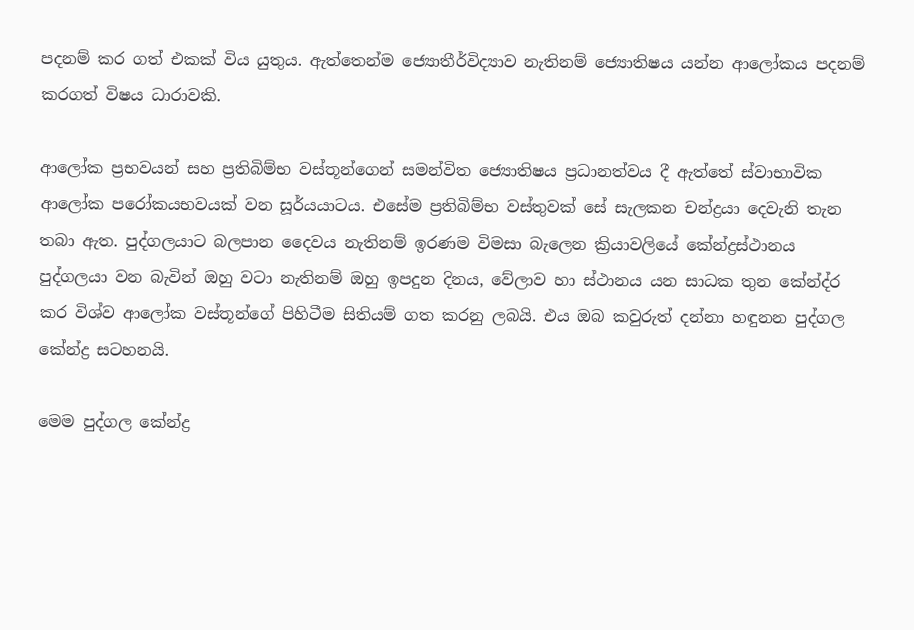පදනම් කර ගත් එකක් විය යුතුය. ඇත්තෙන්ම ජ්‍යොතීර්විද්‍යාව නැතිනම් ජ්‍යොතිෂය යන්න ආලෝකය පදනම් කරගත් විෂය ධාරාවකි.

ආලෝක ප්‍රභවයන් සහ ප්‍රතිබිම්භ වස්තූන්ගෙන් සමන්විත ජ්‍යොතිෂය ප්‍රධානත්වය දී ඇත්තේ ස්වාභාවික ආලෝක පරෝකයභවයක් වන සූර්යයාටය. එසේම ප්‍රතිබිම්භ වස්තුවක් සේ සැලකන චන්ද්‍රයා දෙවැනි තැන තබා ඇත. පුද්ගලයාට බලපාන දෛවය නැතිනම් ඉරණම විමසා බැලෙන ක්‍රියාවලියේ කේන්ද්‍රස්ථානය පුද්ගලයා වන බැවින් ඔහු වටා නැතිනම් ඔහු ඉපදුන දිනය, වේලාව හා ස්ථානය යන සාධක තුන කේන්ද්ර කර විශ්ව ආලෝක වස්තූන්ගේ පිහිටීම සිතියම් ගත කරනු ලබයි. එය ඔබ කවුරුත් දන්නා හඳුනන පුද්ගල කේන්ද්‍ර සටහනයි.

මෙම පුද්ගල කේන්ද්‍ර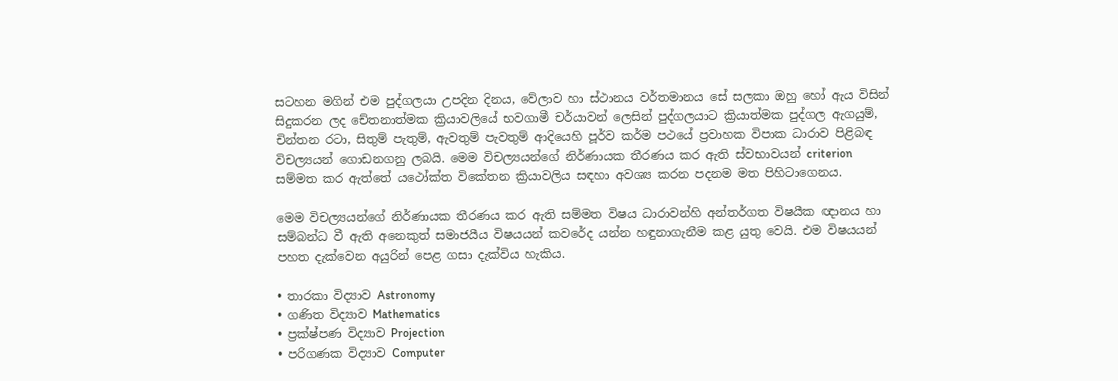සටහන මගින් එම පුද්ගලයා උපදින දිනය, වේලාව හා ස්ථානය වර්තමානය සේ සලකා ඔහු හෝ ඇය විසින් සිදුකරන ලද චේතනාත්මක ක්‍රියාවලියේ භවගාමී චර්යාවන් ලෙසින් පුද්ගලයාට ක්‍රියාත්මක පුද්ගල ඇගයුම්, චින්තන රටා, සිතුම් පැතුම්, ඇවතුම් පැවතුම් ආදියෙහි පූර්ව කර්ම පථයේ ප්‍රවාහක විපාක ධාරාව පිළිබඳ විචල්‍යයන් ගොඩනගනු ලබයි. මෙම විචල්‍යයන්ගේ නිර්ණායක තීරණය කර ඇති ස්වභාවයන් criterion සම්මත කර ඇත්තේ යථෝක්ත විකේතන ක්‍රියාවලිය සඳහා අවශ්‍ය කරන පදනම මත පිහිටාගෙනය.

මෙම විචල්‍යයන්ගේ නිර්ණායක තීරණය කර ඇති සම්මත විෂය ධාරාවන්හි අන්තර්ගත විෂයීක ඥානය හා සම්බන්ධ වී ඇති අනෙකුත් සමාජයීය විෂයයන් කවරේද යන්න හඳුනාගැනීම කළ යුතු වෙයි. එම විෂයයන් පහත දැක්වෙන අයුරින් පෙළ ගසා දැක්විය හැකිය.

• තාරකා විද්‍යාව Astronomy
• ගණිත විද්‍යාව Mathematics
• ප්‍රක්ෂ්පණ විද්‍යාව Projection
• පරිගණක විද්‍යාව Computer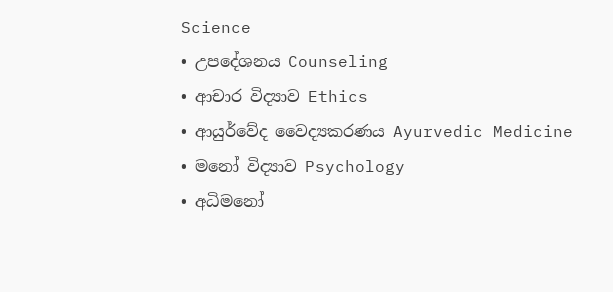Science
• උපදේශනය Counseling
• ආචාර විද්‍යාව Ethics
• ආයුර්වේද වෛද්‍යකරණය Ayurvedic Medicine
• මනෝ විද්‍යාව Psychology
• අධිමනෝ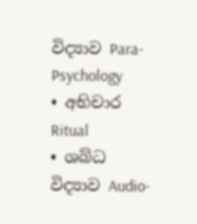විද්‍යාව Para-Psychology
• අභිචාර Ritual
• ශබ්ධ විද්‍යාව Audio-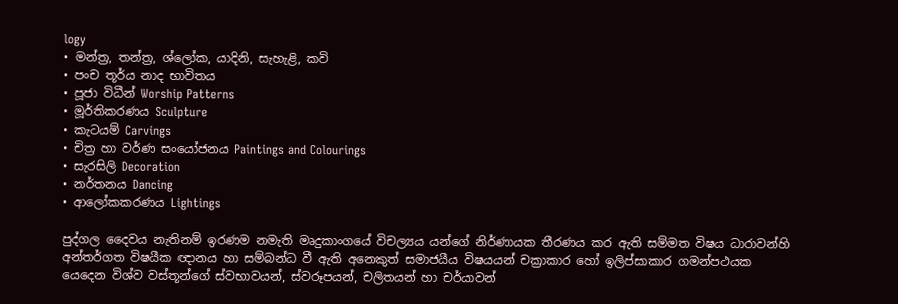logy
• මන්ත්‍ර, තන්ත්‍ර, ශ්ලෝක, යාදිනි, සැහැළි, කවි
• පංච තූර්ය නාද භාවිතය
• පූජා විධීන් Worship Patterns
• මූර්තිකරණය Sculpture
• කැටයම් Carvings
• චිත්‍ර හා වර්ණ සංයෝජනය Paintings and Colourings
• සැරසිලි Decoration
• නර්තනය Dancing
• ආලෝකකරණය Lightings

පුද්ගල දෛවය නැතිනම් ඉරණම නමැති මෘදුකාංගයේ විචල්‍යය යන්ගේ නිර්ණායක තීරණය කර ඇති සම්මත විෂය ධාරාවන්හි අන්තර්ගත විෂයීක ඥානය හා සම්බන්ධ වී ඇති අනෙකුත් සමාජයීය විෂයයන් චක්‍රාකාර හෝ ඉලිප්සාකාර ගමන්පථයක යෙදෙන විශ්ව වස්තූන්ගේ ස්වභාවයන්, ස්වරූපයන්, චලිතයන් හා චර්යාවන්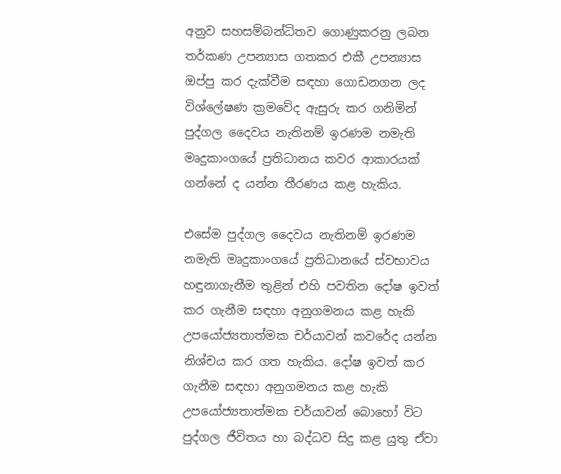අනුව සහසම්බන්ධිතව ගොණුකරනු ලබන තර්කණ උපන්‍යාස ගතකර එකී උපන්‍යාස ඔප්පු කර දැක්වීම සඳහා ගොඩනගන ලද විශ්ලේෂණ ක්‍රමවේද ඇසුරු කර ගනිමින් පුද්ගල දෛවය නැතිනම් ඉරණම නමැති මෘදුකාංගයේ ප්‍රතිධානය කවර ආකාරයක් ගන්නේ ද යන්න තීරණය කළ හැකිය.

එසේම පුද්ගල දෛවය නැතිනම් ඉරණම නමැති මෘදුකාංගයේ ප්‍රතිධානයේ ස්වභාවය හඳුනාගැනීම තුළින් එහි පවතින දෝෂ ඉවත් කර ගැනීම සඳහා අනුගමනය කළ හැකි උපයෝජ්‍යතාත්මක චර්යාවන් කවරේද යන්න නිශ්චය කර ගත හැකිය. දෝෂ ඉවත් කර ගැනීම සඳහා අනුගමනය කළ හැකි උපයෝජ්‍යතාත්මක චර්යාවන් බොහෝ විට පුද්ගල ජීවිතය හා බද්ධව සිදු කළ යුතු ඒවා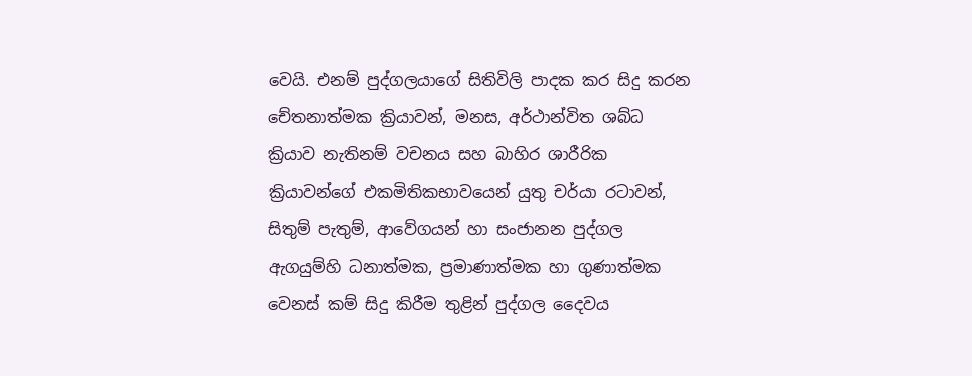වෙයි. එනම් පුද්ගලයාගේ සිතිවිලි පාදක කර සිදු කරන චේතනාත්මක ක්‍රියාවන්, මනස, අර්ථාන්විත ශබ්ධ ක්‍රියාව නැතිනම් වචනය සහ බාහිර ශාරීරික ක්‍රියාවන්ගේ එකමිතිකභාවයෙන් යුතු චර්යා රටාවන්, සිතුම් පැතුම්, ආවේගයන් හා සංජානන පුද්ගල ඇගයුම්හි ධනාත්මක, ප්‍රමාණාත්මක හා ගුණාත්මක වෙනස් කම් සිදු කිරීම තුළින් පුද්ගල දෛවය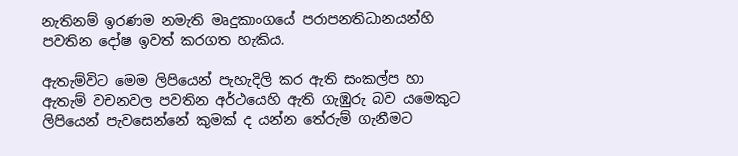නැතිනම් ඉරණම නමැති මෘදුකාංගයේ පරාපනතිධානයන්හි පවතින දෝෂ ඉවත් කරගත හැකිය.

ඇතැම්විට මෙම ලිපියෙන් පැහැදිලි කර ඇති සංකල්ප හා ඇතැම් වචනවල පවතින අර්ථයෙහි ඇති ගැඹුරු බව යමෙකුට ලිපියෙන් පැවසෙන්නේ කුමක් ද යන්න තේරුම් ගැනීමට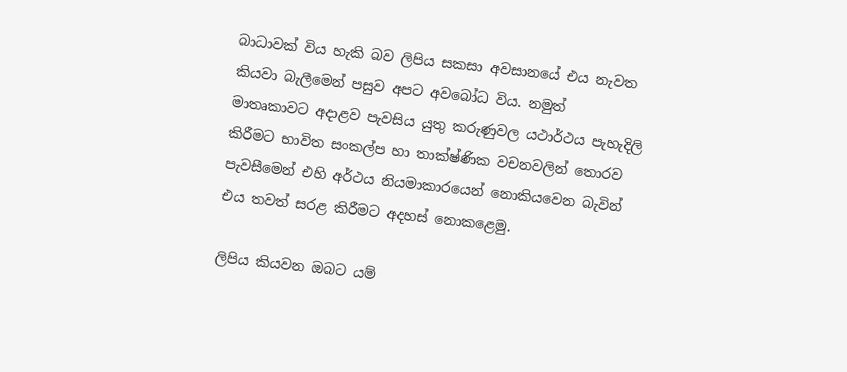බාධාවක් විය හැකි බව ලිපිය සකසා අවසානයේ එය නැවත කියවා බැලීමෙන් පසුව අපට අවබෝධ විය. නමුත් මාතෘකාවට අදාළව පැවසිය යුතු කරුණුවල යථාර්ථය පැහැදිලි කිරීමට භාවිත සංකල්ප හා තාක්ෂ්ණික වචනවලින් තොරව පැවසීමෙන් එහි අර්ථය නියමාකාරයෙන් නොකියවෙන බැවින් එය තවත් සරළ කිරීමට අදහස් නොකළෙමු.

ලිපිය කියවන ඔබට යම්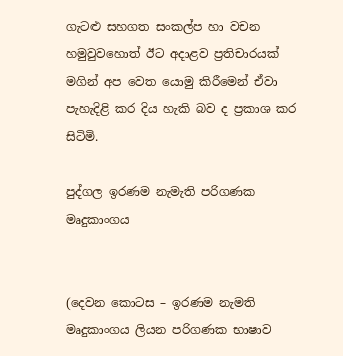ගැටළු සහගත සංකල්ප හා වචන හමුවුවහොත් ඊට අදාළව ප්‍රතිචාරයක් මගින් අප වෙත යොමු කිරීමෙන් ඒවා පැහැදිළි කර දිය හැකි බව ද ප්‍රකාශ කර සිටිමි.

පුද්ගල ඉරණම නැමැති පරිගණක මෘදුකාංගය


(දෙවන කොටස – ඉරණම නැමති මෘදුකාංගය ලියන පරිගණක භාෂාව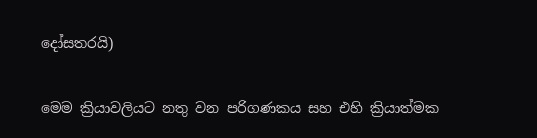දෝසතරයි)

මෙම ක්‍රියාවලියට නතු වන පරිගණකය සහ එහි ක්‍රියාත්මක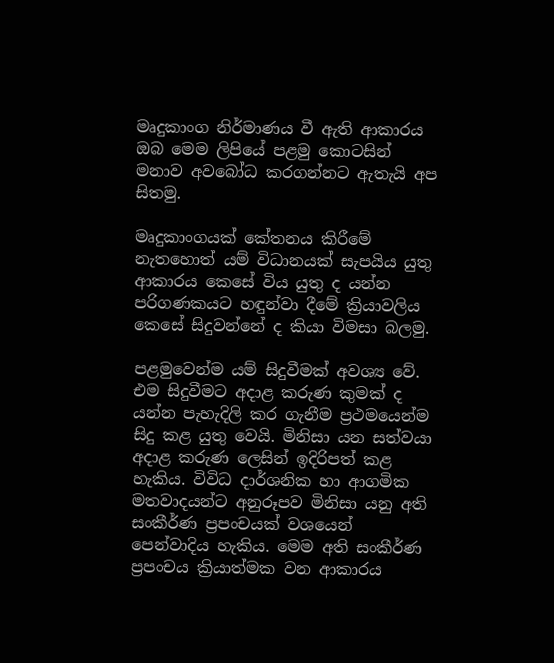මෘදුකාංග නිර්මාණය වී ඇති ආකාරය ඔබ මෙම ලිපියේ පළමු කොටසින් මනාව අවබෝධ කරගන්නට ඇතැයි අප සිතමු.

මෘදුකාංගයක් කේතනය කිරීමේ නැතහොත් යම් විධානයක් සැපයිය යුතු ආකාරය කෙසේ විය යුතු ද යන්න පරිගණකයට හඳුන්වා දීමේ ක්‍රියාවලිය කෙසේ සිදුවන්නේ ද කියා විමසා බලමු.

පළමුවෙන්ම යම් සිදුවීමක් අවශ්‍ය වේ. එම සිදුවීමට අදාළ කරුණ කුමක් ද යන්න පැහැදිලි කර ගැනීම ප්‍රථමයෙන්ම සිදු කළ යුතු වෙයි. මිනිසා යන සත්වයා අදාළ කරුණ ලෙසින් ඉදිරිපත් කළ හැකිය. විවිධ දාර්ශනික හා ආගමික මතවාදයන්ට අනුරූපව මිනිසා යනු අති සංකීර්ණ ප්‍රපංචයක් වශයෙන් පෙන්වාදිය හැකිය. මෙම අති සංකීර්ණ ප්‍රපංචය ක්‍රියාත්මක වන ආකාරය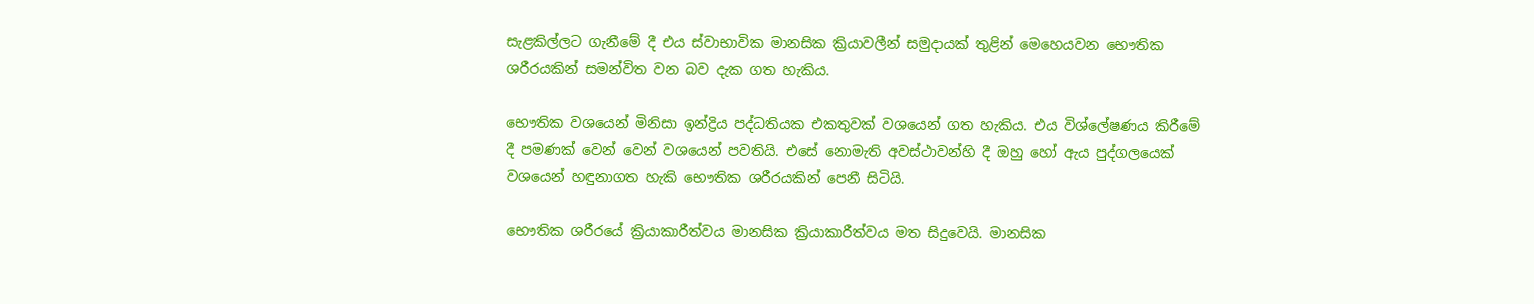සැළකිල්ලට ගැනීමේ දී එය ස්වාභාවික මානසික ක්‍රියාවලීන් සමුදායක් තුළින් මෙහෙයවන භෞතික ශරීරයකින් සමන්විත වන බව දැක ගත හැකිය.

භෞතික වශයෙන් මිනිසා ඉන්ද්‍රිය පද්ධතියක එකතුවක් වශයෙන් ගත හැකිය. එය විශ්ලේෂණය කිරීමේ දී පමණක් වෙන් වෙන් වශයෙන් පවතියි. එසේ නොමැති අවස්ථාවන්හි දී ඔහු හෝ ඇය පුද්ගලයෙක් වශයෙන් හඳුනාගත හැකි භෞතික ශරීරයකින් පෙනී සිටියි.

භෞතික ශරීරයේ ක්‍රියාකාරීත්වය මානසික ක්‍රියාකාරීත්වය මත සිදුවෙයි. මානසික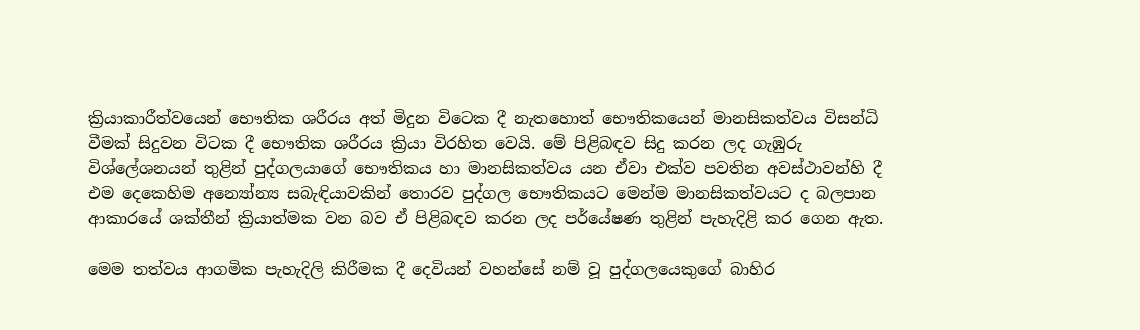ක්‍රියාකාරීත්වයෙන් භෞතික ශරීරය අත් මිදුන විටෙක දී නැතහොත් භෞතිකයෙන් මානසිකත්වය විසන්ධි වීමක් සිදුවන විටක දී භෞතික ශරීරය ක්‍රියා විරහිත වෙයි. මේ පිළිබඳව සිදු කරන ලද ගැඹුරු විශ්ලේශනයන් තුළින් පුද්ගලයාගේ භෞතිකය හා මානසිකත්වය යන ඒවා එක්ව පවතින අවස්ථාවන්හි දී එම දෙකෙහිම අන්‍යෝන්‍ය සබැඳියාවකින් තොරව පුද්ගල භෞතිකයට මෙන්ම මානසිකත්වයට ද බලපාන ආකාරයේ ශක්තීන් ක්‍රියාත්මක වන බව ඒ පිළිබඳව කරන ලද පර්යේෂණ තුළින් පැහැදිළි කර ගෙන ඇත.

මෙම තත්වය ආගමික පැහැදිලි කිරීමක දී දෙවියන් වහන්සේ නම් වූ පුද්ගලයෙකුගේ බාහිර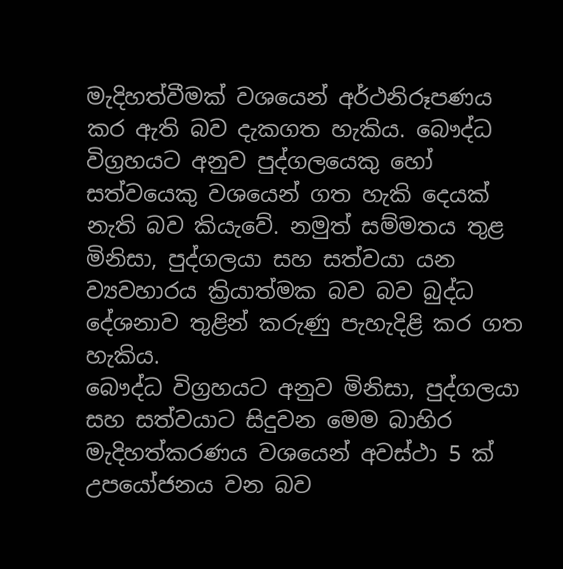මැදිහත්වීමක් වශයෙන් අර්ථනිරූපණය කර ඇති බව දැකගත හැකිය. බෞද්ධ විග්‍රහයට අනුව පුද්ගලයෙකු හෝ සත්වයෙකු වශයෙන් ගත හැකි දෙයක් නැති බව කියැවේ. නමුත් සම්මතය තුළ මිනිසා, පුද්ගලයා සහ සත්වයා යන ව්‍යවහාරය ක්‍රියාත්මක බව බව බුද්ධ දේශනාව තුළින් කරුණු පැහැදිළි කර ගත හැකිය.
බෞද්ධ විග්‍රහයට අනුව මිනිසා, පුද්ගලයා සහ සත්වයාට සිදුවන මෙම බාහිර මැදිහත්කරණය වශයෙන් අවස්ථා 5 ක් උපයෝජනය වන බව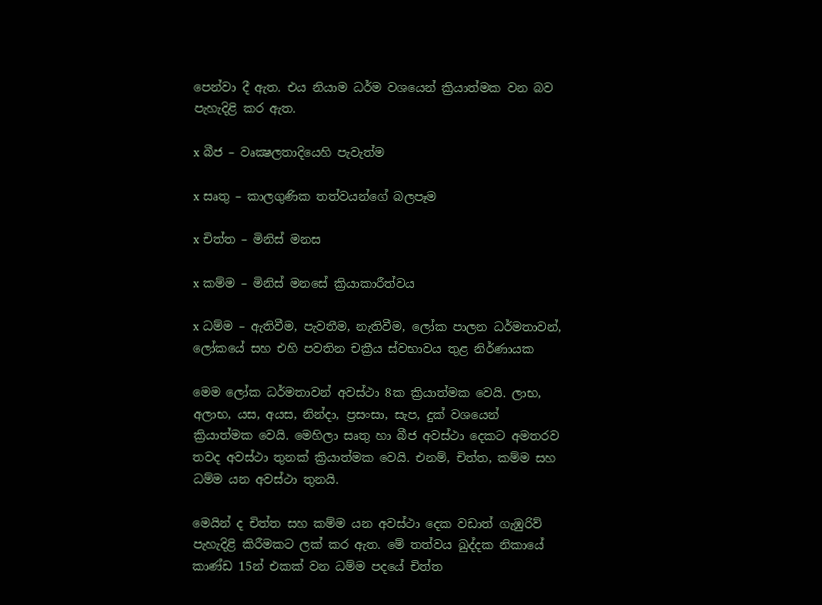පෙන්වා දී ඇත. එය නියාම ධර්ම වශයෙන් ක්‍රියාත්මක වන බව පැහැදිළි කර ඇත.

x බීජ – වෘක්‍ෂලතාදියෙහි පැවැත්ම

x සෘතු – කාලගුණික තත්වයන්ගේ බලපෑම

x චිත්ත – මිනිස් මනස

x කම්ම – මිනිස් මනසේ ක්‍රියාකාරීත්වය

x ධම්ම – ඇතිවීම, පැවතීම, නැතිවීම, ලෝක පාලන ධර්මතාවන්, ලෝකයේ සහ එහි පවතින චක්‍රීය ස්වභාවය තුළ නිර්ණායක

මෙම ලෝක ධර්මතාවන් අවස්ථා 8ක ක්‍රියාත්මක වෙයි. ලාභ, අලාභ, යස, අයස, නින්දා, ප්‍රසංසා, සැප, දුක් වශයෙන් ක්‍රියාත්මක වෙයි. මෙහිලා සෘතු හා බීජ අවස්ථා දෙකට අමතරව තවද අවස්ථා තුනක් ක්‍රියාත්මක වෙයි. එනම්, චිත්ත, කම්ම සහ ධම්ම යන අවස්ථා තුනයි.

මෙයින් ද චිත්ත සහ කම්ම යන අවස්ථා දෙක වඩාත් ගැඹුරිව් පැහැදිළි කිරීමකට ලක් කර ඇත. මේ තත්වය ඛුද්දක නිකායේ කාණ්ඩ 15න් එකක් වන ධම්ම පදයේ චිත්ත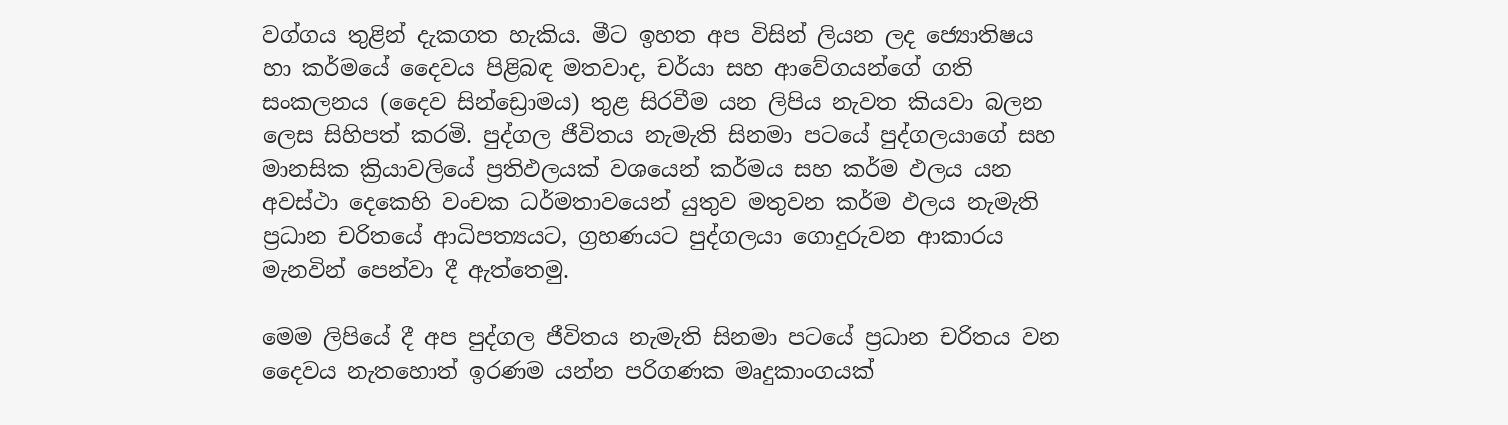වග්ගය තුළින් දැකගත හැකිය. මීට ඉහත අප විසින් ලියන ලද ජ්‍යොතිෂය හා කර්මයේ දෛවය පිළිබඳ මතවාද, චර්යා සහ ආවේගයන්ගේ ගති සංකලනය (දෛව සින්ඩ්‍රොමය) තුළ සිරවීම යන ලිපිය නැවත කියවා බලන ලෙස සිහිපත් කරමි. පුද්ගල ජීවිතය නැමැති සිනමා පටයේ පුද්ගලයාගේ සහ මානසික ක්‍රියාවලියේ ප්‍රතිඵලයක් වශයෙන් කර්මය සහ කර්ම ඵලය යන අවස්ථා දෙකෙහි වංචක ධර්මතාවයෙන් යුතුව මතුවන කර්ම ඵලය නැමැති ප්‍රධාන චරිතයේ ආධිපත්‍යයට, ග්‍රහණයට පුද්ගලයා ගොදුරුවන ආකාරය මැනවින් පෙන්වා දී ඇත්තෙමු.

මෙම ලිපියේ දී අප පුද්ගල ජීවිතය නැමැති සිනමා පටයේ ප්‍රධාන චරිතය වන දෛවය නැතහොත් ඉරණම යන්න පරිගණක මෘදුකාංගයක්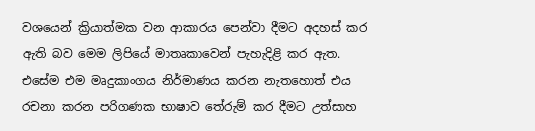වශයෙන් ක්‍රියාත්මක වන ආකාරය පෙන්වා දීමට අදහස් කර ඇති බව මෙම ලිපියේ මාතෘකාවෙන් පැහැදිළි කර ඇත. එසේම එම මෘදුකාංගය නිර්මාණය කරන නැතහොත් එය රචනා කරන පරිගණක භාෂාව තේරුම් කර දීමට උත්සාහ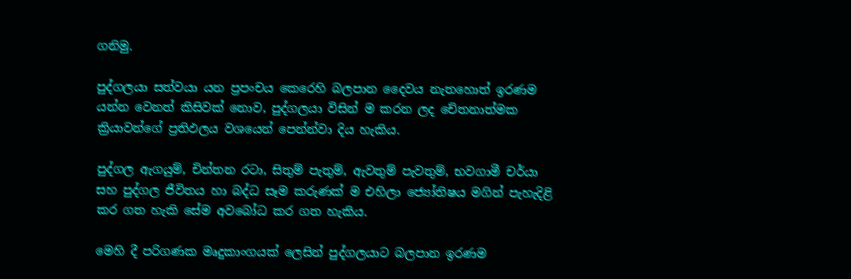ගනිමු.

පුද්ගලයා සත්වයා යන ප්‍රපංචය කෙරෙහි බලපාන දෛවය නැතහොත් ඉරණම යන්න වෙනත් කිසිවක් නොව, පුද්ගලයා විසින් ම කරන ලද චේතනාත්මක ක්‍රියාවන්ගේ ප්‍රතිඵලය වශයෙන් පෙන්න්වා දිය හැකිය.

පුද්ගල ඇගයුම්, චින්තන රටා, සිතුම් පැතුම්, ඇවතුම් පැවතුම්, භවගාමී චර්යා සහ පුද්ගල ජීවිතය හා බද්ධ සෑම කරුණක් ම එහිලා ජ්‍යෝතිෂය මගින් පැහැදිළි කර ගත හැකි සේම අවබෝධ කර ගත හැකිය.

මෙහි දී පරිගණක මෘදුකාංගයක් ලෙසින් පුද්ගලයාට බලපාන ඉරණම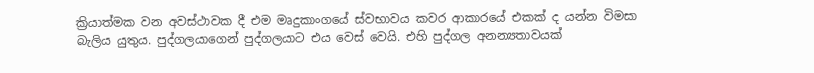ක්‍රියාත්මක වන අවස්ථාවක දී එම මෘදුකාංගයේ ස්වභාවය කවර ආකාරයේ එකක් ද යන්න විමසා බැලිය යුතුය. පුද්ගලයාගෙන් පුද්ගලයාට එය වෙස් වෙයි. එහි පුද්ගල අනන්‍යතාවයක්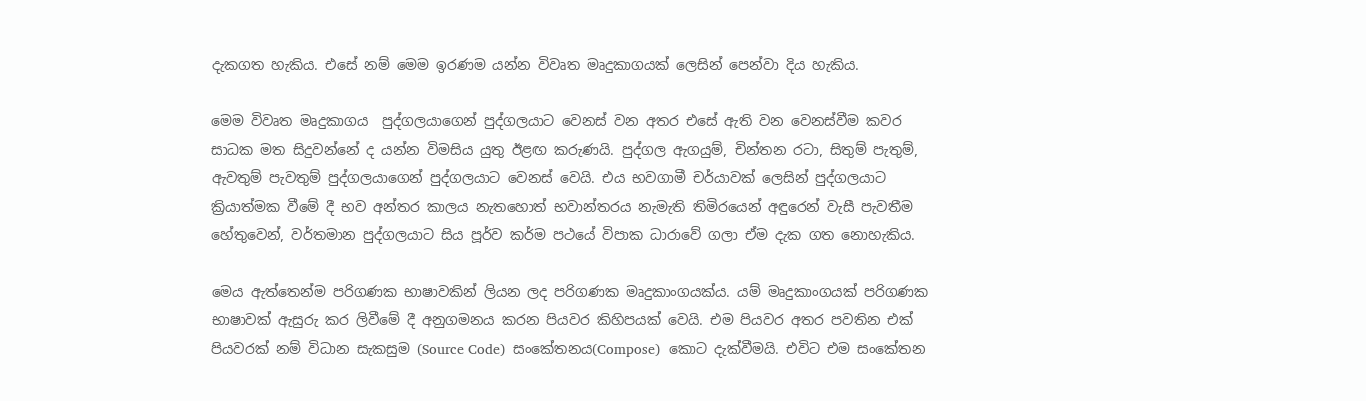දැකගත හැකිය. එසේ නම් මෙම ඉරණම යන්න විවෘත මෘදුකාගයක් ලෙසින් පෙන්වා දිය හැකිය.

මෙම විවෘත මෘදුකාගය  පුද්ගලයාගෙන් පුද්ගලයාට වෙනස් වන අතර එසේ ඇති වන වෙනස්වීම කවර සාධක මත සිදුවන්නේ ද යන්න විමසිය යුතු ඊළඟ කරුණයි. පුද්ගල ඇගයුම්, චින්තන රටා, සිතුම් පැතුම්, ඇවතුම් පැවතුම් පුද්ගලයාගෙන් පුද්ගලයාට වෙනස් වෙයි. එය භවගාමී චර්යාවක් ලෙසින් පුද්ගලයාට ක්‍රියාත්මක වීමේ දී භව අන්තර කාලය නැතහොත් භවාන්තරය නැමැති තිමිරයෙන් අඳුරෙන් වැසී පැවතීම හේතුවෙන්, වර්තමාන පුද්ගලයාට සිය පූර්ව කර්ම පථයේ විපාක ධාරාවේ ගලා ඒම දැක ගත නොහැකිය.

මෙය ඇත්තෙන්ම පරිගණක භාෂාවකින් ලියන ලද පරිගණක මෘදුකාංගයක්ය. යම් මෘදුකාංගයක් පරිගණක භාෂාවක් ඇසුරු කර ලිවීමේ දී අනුගමනය කරන පියවර කිහිපයක් වෙයි. එම පියවර අතර පවතින එක් පියවරක් නම් විධාන සැකසුම (Source Code)  සංකේතනය(Compose)  කොට දැක්වීමයි. එවිට එම සංකේතන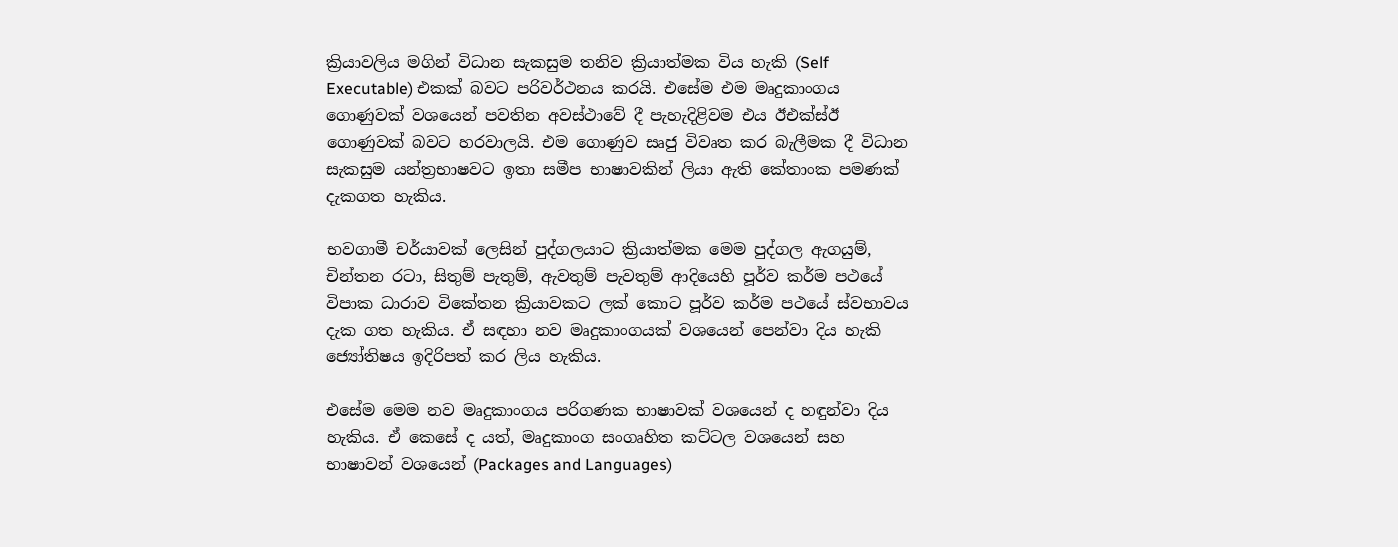ක්‍රියාවලිය මගින් විධාන සැකසුම තනිව ක්‍රියාත්මක විය හැකි (Self Executable) එකක් බවට පරිවර්ථනය කරයි. එසේම එම මෘදුකාංගය ගොණුවක් වශයෙන් පවතින අවස්ථාවේ දී පැහැදිළිවම එය ඊඑක්ස්ඊ ගොණුවක් බවට හරවාලයි. එම ගොණුව සෘජු විවෘත කර බැලීමක දී විධාන සැකසුම යන්ත්‍රභාෂවට ඉතා සමීප භාෂාවකින් ලියා ඇති කේතාංක පමණක් දැකගත හැකිය.

භවගාමී චර්යාවක් ලෙසින් පුද්ගලයාට ක්‍රියාත්මක මෙම පුද්ගල ඇගයුම්, චින්තන රටා, සිතුම් පැතුම්, ඇවතුම් පැවතුම් ආදියෙහි පූර්ව කර්ම පථයේ විපාක ධාරාව විකේතන ක්‍රියාවකට ලක් කොට පූර්ව කර්ම පථයේ ස්වභාවය දැක ගත හැකිය. ඒ සඳහා නව මෘදුකාංගයක් වශයෙන් පෙන්වා දිය හැකි ජ්‍යෝතිෂය ඉදිරිපත් කර ලිය හැකිය.

එසේම මෙම නව මෘදුකාංගය පරිගණක භාෂාවක් වශයෙන් ද හඳුන්වා දිය හැකිය. ඒ කෙසේ ද යත්, මෘදුකාංග සංගෘහිත කට්ටල වශයෙන් සහ භාෂාවන් වශයෙන් (Packages and Languages)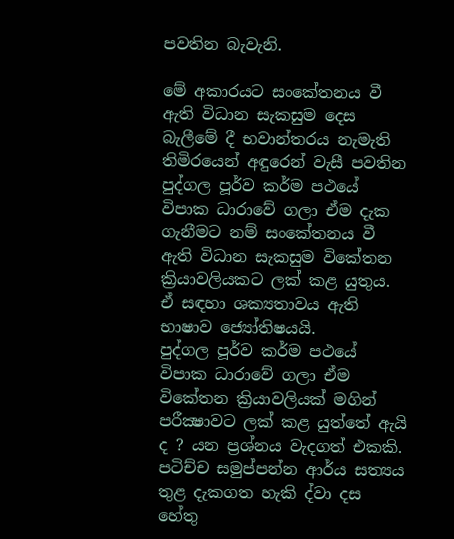පවතින බැවැනි.

මේ අකාරයට සංකේතනය වී ඇති විධාන සැකසුම දෙස බැලීමේ දී භවාන්තරය නැමැති තිමිරයෙන් අඳුරෙන් වැසී පවතින පුද්ගල පූර්ව කර්ම පථයේ විපාක ධාරාවේ ගලා ඒම දැක ගැනීමට නම් සංකේතනය වී ඇති විධාන සැකසුම විකේතන ක්‍රියාවලියකට ලක් කළ යුතුය. ඒ සඳහා ශක්‍යතාවය ඇති භාෂාව ජ්‍යෝතිෂයයි.
පුද්ගල පූර්ව කර්ම පථයේ විපාක ධාරාවේ ගලා ඒම විකේතන ක්‍රියාවලියක් මගින් පරීක්‍ෂාවට ලක් කළ යුත්තේ ඇයි ද ? යන ප්‍රශ්නය වැදගත් එකකි. පටිච්ච සමුප්පන්න ආර්ය සත්‍යය තුළ දැකගත හැකි ද්වා දස හේතු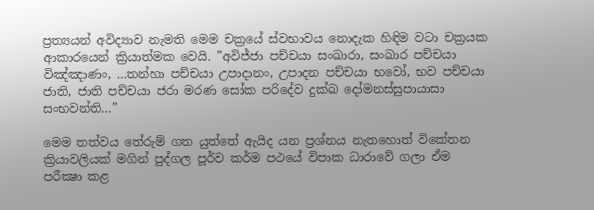ප්‍රත්‍යයන් අවිද්‍යාව නැමති මෙම චක්‍රයේ ස්වභාවය නොදැක හිඳිම වටා චක්‍රයක ආකාරයෙන් ක්‍රියාත්මක වෙයි. ”අවිජ්ජා පච්චයා සංඛාරා, සංඛාර පච්චයා විඤ්ඤාණං, …තන්හා පච්චයා උපාදානං, උපාදන පච්චයා භවෝ, භව පච්චයා ජාති, ජාති පච්චයා ජරා මරණ සෝක පරිදේව දුක්ඛ දෝමනස්සුපායාසා සංභවන්ති…”

මෙම තත්වය තේරුම් ගත යුත්තේ ඇයිද යන ප්‍රශ්නය නැතහොත් විකේතන ක්‍රියාවලියක් මගින් පුද්ගල පූර්ව කර්ම පථයේ විපාක ධාරාවේ ගලා ඒම පරීක්‍ෂා කළ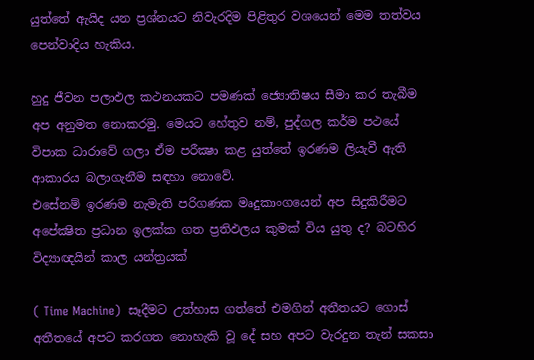යුත්තේ ඇයිද යන ප්‍රශ්නයට නිවැරදිම පිළිතුර වශයෙන් මෙම තත්වය පෙන්වාදිය හැකිය.

හුදු ජීවන පලාඵල කථනයකට පමණක් ජ්‍යොතිෂය සීමා කර තැබීම අප අනුමත නොකරමු. මෙයට හේතුව නම්, පුද්ගල කර්ම පථයේ විපාක ධාරාවේ ගලා ඒම පරීක්‍ෂා කළ යුත්තේ ඉරණම ලියැවී ඇති ආකාරය බලාගැනීම සඳහා නොවේ.
එසේනම් ඉරණම නැමැති පරිගණක මෘදුකාංගයෙන් අප සිදුකිරීමට අපේක්‍ෂිත ප්‍රධාන ඉලක්ක ගත ප්‍රතිඵලය කුමක් විය යුතු ද? බටහිර විද්‍යාඥයින් කාල යන්ත්‍රයක්

( Time Machine)  සෑදීමට උත්හාස ගත්තේ එමගින් අතීතයට ගොස් අතීතයේ අපට කරගත නොහැකි වූ දේ සහ අපට වැරදුන තැන් සකසා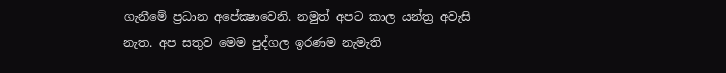ගැනීමේ ප්‍රධාන අපේක්‍ෂාවෙනි. නමුත් අපට කාල යන්ත්‍ර අවැසි නැත. අප සතුව මෙම පුද්ගල ඉරණම නැමැති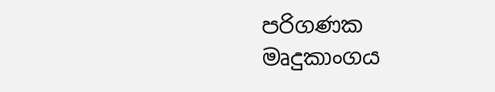පරිගණක මෘදුකාංගය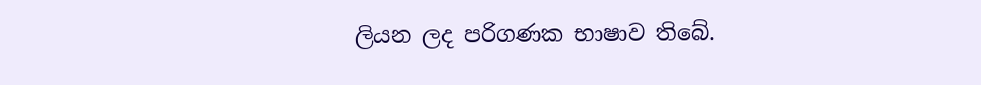ලියන ලද පරිගණක භාෂාව තිබේ.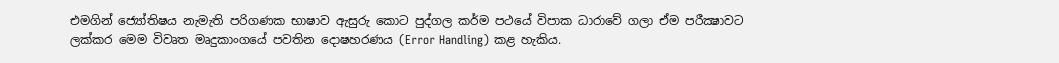එමගින් ජ්‍යෝතිෂය නැමැති පරිගණක භාෂාව ඇසුරු කොට පුද්ගල කර්ම පථයේ විපාක ධාරාවේ ගලා ඒම පරීක්‍ෂාවට ලක්කර මෙම විවෘත මෘදුකාංගයේ පවතින දොෂහරණය (Error Handling) කළ හැකිය.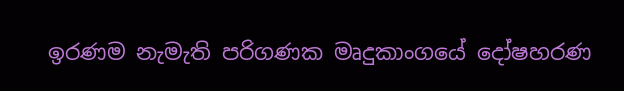ඉරණම නැමැති පරිගණක මෘදුකාංගයේ දෝෂහරණ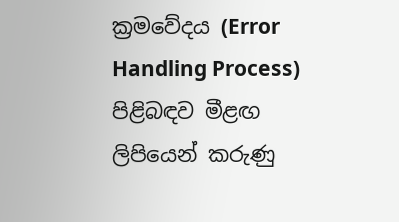ක්‍රමවේදය (Error Handling Process) පිළිබඳව මීළඟ ලිපියෙන් කරුණු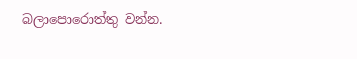බලාපොරොත්තු වන්න.